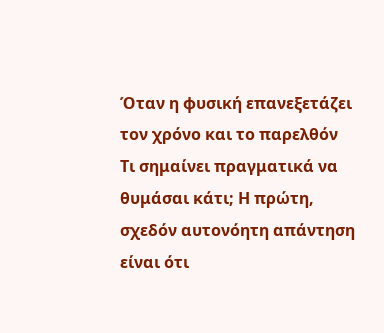Όταν η φυσική επανεξετάζει τον χρόνο και το παρελθόν
Τι σημαίνει πραγματικά να θυμάσαι κάτι; Η πρώτη, σχεδόν αυτονόητη απάντηση είναι ότι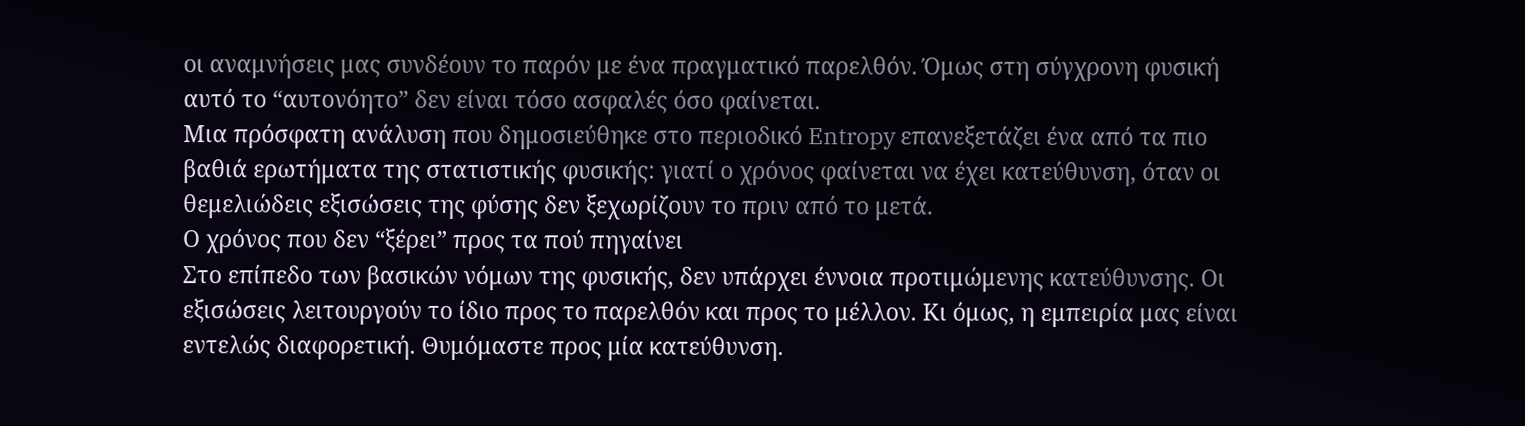οι αναμνήσεις μας συνδέουν το παρόν με ένα πραγματικό παρελθόν. Όμως στη σύγχρονη φυσική αυτό το “αυτονόητο” δεν είναι τόσο ασφαλές όσο φαίνεται.
Μια πρόσφατη ανάλυση που δημοσιεύθηκε στο περιοδικό Entropy επανεξετάζει ένα από τα πιο βαθιά ερωτήματα της στατιστικής φυσικής: γιατί ο χρόνος φαίνεται να έχει κατεύθυνση, όταν οι θεμελιώδεις εξισώσεις της φύσης δεν ξεχωρίζουν το πριν από το μετά.
Ο χρόνος που δεν “ξέρει” προς τα πού πηγαίνει
Στο επίπεδο των βασικών νόμων της φυσικής, δεν υπάρχει έννοια προτιμώμενης κατεύθυνσης. Οι εξισώσεις λειτουργούν το ίδιο προς το παρελθόν και προς το μέλλον. Κι όμως, η εμπειρία μας είναι εντελώς διαφορετική. Θυμόμαστε προς μία κατεύθυνση.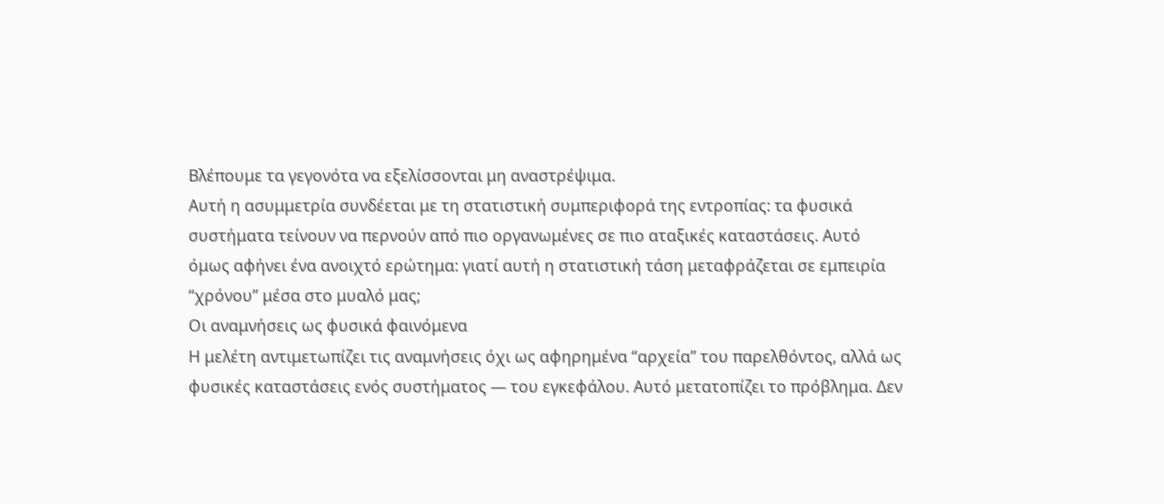Βλέπουμε τα γεγονότα να εξελίσσονται μη αναστρέψιμα.
Αυτή η ασυμμετρία συνδέεται με τη στατιστική συμπεριφορά της εντροπίας: τα φυσικά συστήματα τείνουν να περνούν από πιο οργανωμένες σε πιο αταξικές καταστάσεις. Αυτό όμως αφήνει ένα ανοιχτό ερώτημα: γιατί αυτή η στατιστική τάση μεταφράζεται σε εμπειρία “χρόνου” μέσα στο μυαλό μας;
Οι αναμνήσεις ως φυσικά φαινόμενα
Η μελέτη αντιμετωπίζει τις αναμνήσεις όχι ως αφηρημένα “αρχεία” του παρελθόντος, αλλά ως φυσικές καταστάσεις ενός συστήματος — του εγκεφάλου. Αυτό μετατοπίζει το πρόβλημα. Δεν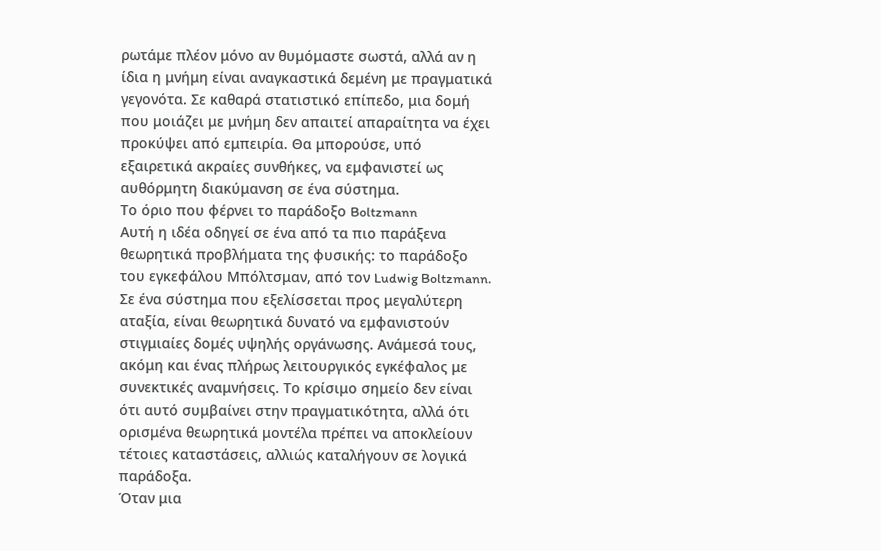ρωτάμε πλέον μόνο αν θυμόμαστε σωστά, αλλά αν η ίδια η μνήμη είναι αναγκαστικά δεμένη με πραγματικά γεγονότα. Σε καθαρά στατιστικό επίπεδο, μια δομή που μοιάζει με μνήμη δεν απαιτεί απαραίτητα να έχει προκύψει από εμπειρία. Θα μπορούσε, υπό εξαιρετικά ακραίες συνθήκες, να εμφανιστεί ως αυθόρμητη διακύμανση σε ένα σύστημα.
Το όριο που φέρνει το παράδοξο Boltzmann
Αυτή η ιδέα οδηγεί σε ένα από τα πιο παράξενα θεωρητικά προβλήματα της φυσικής: το παράδοξο του εγκεφάλου Μπόλτσμαν, από τον Ludwig Boltzmann. Σε ένα σύστημα που εξελίσσεται προς μεγαλύτερη αταξία, είναι θεωρητικά δυνατό να εμφανιστούν στιγμιαίες δομές υψηλής οργάνωσης. Ανάμεσά τους, ακόμη και ένας πλήρως λειτουργικός εγκέφαλος με συνεκτικές αναμνήσεις. Το κρίσιμο σημείο δεν είναι ότι αυτό συμβαίνει στην πραγματικότητα, αλλά ότι ορισμένα θεωρητικά μοντέλα πρέπει να αποκλείουν τέτοιες καταστάσεις, αλλιώς καταλήγουν σε λογικά παράδοξα.
Όταν μια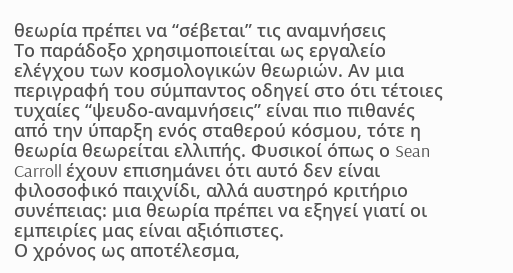θεωρία πρέπει να “σέβεται” τις αναμνήσεις
Το παράδοξο χρησιμοποιείται ως εργαλείο ελέγχου των κοσμολογικών θεωριών. Αν μια περιγραφή του σύμπαντος οδηγεί στο ότι τέτοιες τυχαίες “ψευδο-αναμνήσεις” είναι πιο πιθανές από την ύπαρξη ενός σταθερού κόσμου, τότε η θεωρία θεωρείται ελλιπής. Φυσικοί όπως ο Sean Carroll έχουν επισημάνει ότι αυτό δεν είναι φιλοσοφικό παιχνίδι, αλλά αυστηρό κριτήριο συνέπειας: μια θεωρία πρέπει να εξηγεί γιατί οι εμπειρίες μας είναι αξιόπιστες.
Ο χρόνος ως αποτέλεσμα,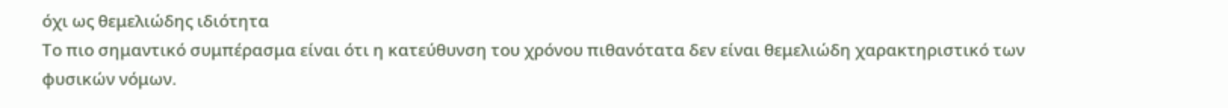όχι ως θεμελιώδης ιδιότητα
Το πιο σημαντικό συμπέρασμα είναι ότι η κατεύθυνση του χρόνου πιθανότατα δεν είναι θεμελιώδη χαρακτηριστικό των φυσικών νόμων.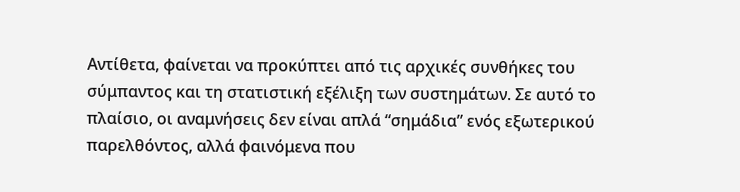Αντίθετα, φαίνεται να προκύπτει από τις αρχικές συνθήκες του σύμπαντος και τη στατιστική εξέλιξη των συστημάτων. Σε αυτό το πλαίσιο, οι αναμνήσεις δεν είναι απλά “σημάδια” ενός εξωτερικού παρελθόντος, αλλά φαινόμενα που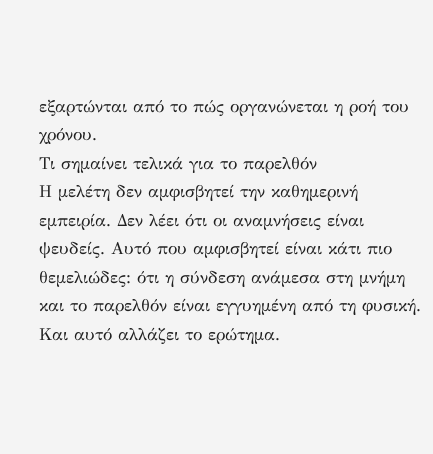εξαρτώνται από το πώς οργανώνεται η ροή του χρόνου.
Τι σημαίνει τελικά για το παρελθόν
Η μελέτη δεν αμφισβητεί την καθημερινή εμπειρία. Δεν λέει ότι οι αναμνήσεις είναι ψευδείς. Αυτό που αμφισβητεί είναι κάτι πιο θεμελιώδες: ότι η σύνδεση ανάμεσα στη μνήμη και το παρελθόν είναι εγγυημένη από τη φυσική. Και αυτό αλλάζει το ερώτημα.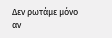Δεν ρωτάμε μόνο αν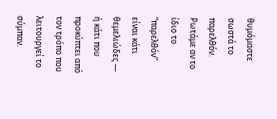θυμόμαστε σωστά το παρελθόν. Ρωτάμε αν το ίδιο το “παρελθόν” είναι κάτι θεμελιώδες — ή κάτι που προκύπτει από τον τρόπο που λειτουργεί το σύμπαν.